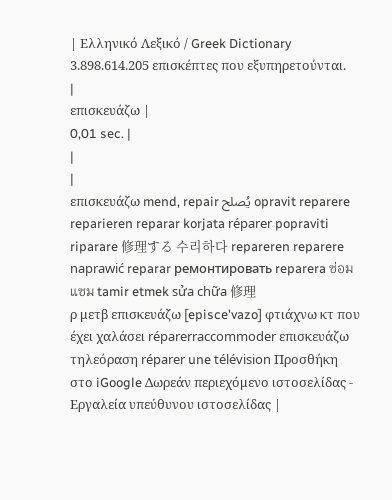| Ελληνικό Λεξικό / Greek Dictionary 3.898.614.205 επισκέπτες που εξυπηρετούνται. |
επισκευάζω |
0,01 sec. |
|
|
επισκευάζω mend, repair يُصلح opravit reparere reparieren reparar korjata réparer popraviti riparare 修理する 수리하다 repareren reparere naprawić reparar ремонтировать reparera ซ่อมแซม tamir etmek sửa chữa 修理
ρ μετβ επισκευάζω [episce'vazo] φτιάχνω κτ που έχει χαλάσει réparerraccommoder επισκευάζω τηλεόραση réparer une télévision Προσθήκη στο iGoogle Δωρεάν περιεχόμενο ιστοσελίδας - Εργαλεία υπεύθυνου ιστοσελίδας |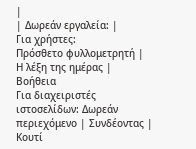|
| Δωρεάν εργαλεία: |
Για χρήστες:
Πρόσθετο φυλλομετρητή |
Η λέξη της ημέρας |
Βοήθεια
Για διαχειριστές ιστοσελίδων: Δωρεάν περιεχόμενο | Συνδέοντας | Κουτί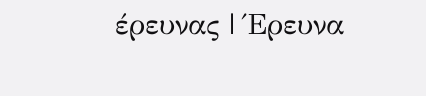έρευνας | Έρευνα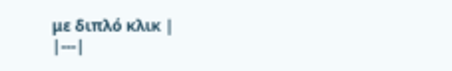με διπλό κλικ |
|---|